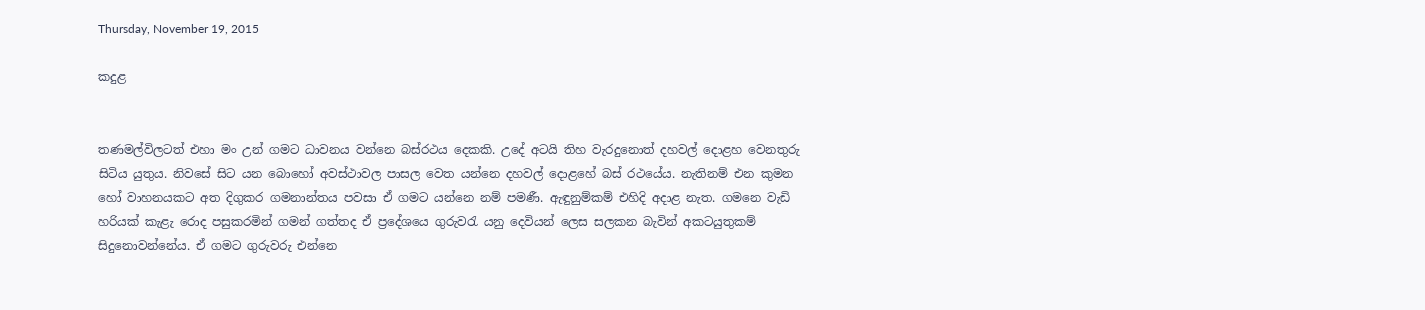Thursday, November 19, 2015

කදුළ


තණමල්විලටත් එහා මං උන් ගමට ධාවනය වන්නෙ බස්රථය දෙකකි. උදේ අටයි තිහ වැරදුනොත් දහවල් දොළහ වෙනතුරු සිටිය යුතුය. නිවසේ සිට යන බොහෝ අවස්ථාවල පාසල වෙත යන්නෙ දහවල් දොළහේ බස් රථයේය. නැතිනම් එන කුමන හෝ වාහනයකට අත දිගුකර ගමනාන්තය පවසා ඒ ගමට යන්නෙ නම් පමණී. ඇඳුනුම්කම් එහිදි අදාළ නැත. ගමනෙ වැඩි හරියක් කැළැ රොද පසුකරමින් ගමන් ගත්තද ඒ ප්‍රදේශයෙ ගුරුවරැ යනු දෙවියන් ලෙස සලකන බැවින් අකටයුතුකම් සිදුනොවන්නේය. ඒ ගමට ගුරුවරු එන්නෙ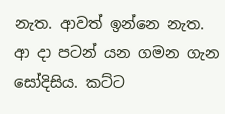නැත. ආවත් ඉන්නෙ නැත. ආ දා පටන් යන ගමන ගැන සෝදිසිය. කට්ට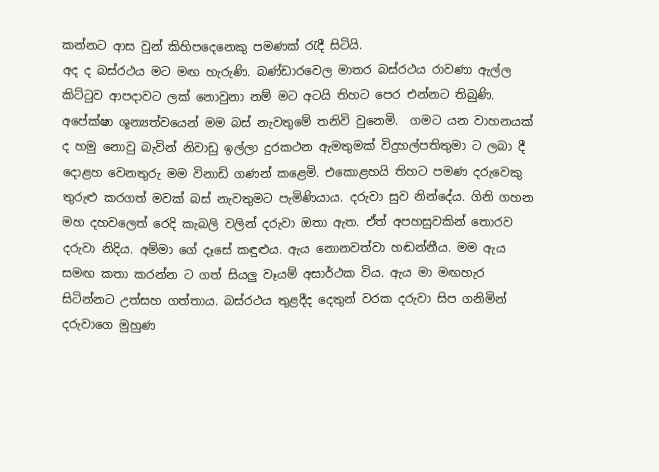කන්නට ආස වුන් කිහිපදෙනෙකු පමණක් රැදී සිටියි.
අද ද බස්රථය මට මඟ හැරුණි. බණ්ඩාරවෙල මාතර බස්රථය රාවණා ඇල්ල කිට්ටුව ආපදාවට ලක් නොවුනා නම් මට අටයි තිහට පෙර එන්නට තිබුණි. අපේක්ෂා ශූන්‍යත්වයෙන් මම බස් නැවතුමේ තනිවි වුනෙමි.  ගමට යන වාහනයක් ද හමු නොවු බැවින් නිවාඩු ඉල්ලා දුරකථන ඇමතුමක් විදුහල්පතිතුමා ට ලබා දී දොළහ වෙනතුරු මම විනාඩි ගණන් කළෙමි. එකොළහයි තිහට පමණ දරුවෙකු තුරුළු කරගත් මවක් බස් නැවතුමට පැමිණියාය. දරුවා සුව නින්දේය. ගිනි ගහන මහ දහවලෙත් රෙදි කැබලි වලින් දරුවා ඔතා ඇත. ඒත් අපහසුවකින් තොරව දරුවා නිදිය. අම්මා ගේ දෑසේ කඳුළුය. ඇය නොනවත්වා හඬන්නීය. මම ඇය සමඟ කතා කරන්න ට ගත් සියලු වෑයම් අසාර්ථක විය. ඇය මා මඟහැර සිටින්නට උත්සහ ගත්තාය. බස්රථය තුළදීද දෙතුන් වරක දරුවා සිප ගනිමින් දරුවාගෙ මුහුණ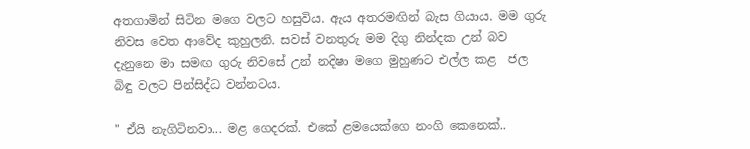අතගාමින් සිටින මගෙ වලට හසුවිය. ඇය අතරමඟින් බැස ගියාය. මම ගුරු නිවස වෙත ආවේද කුහුලනි. සවස් වනතුරු මම දිගු නින්දක උන් බව දැනුනෙ මා සමඟ ගුරු නිවසේ උන් නදිෂා මගෙ මුහුණට එල්ල කළ  ජල බිඳු වලට පින්සිද්ධ වන්නටය.

" ඒයි නැගිටිනවා... මළ ගෙදරක්. එකේ ළමයෙක්ගෙ නංගි කෙනෙක්..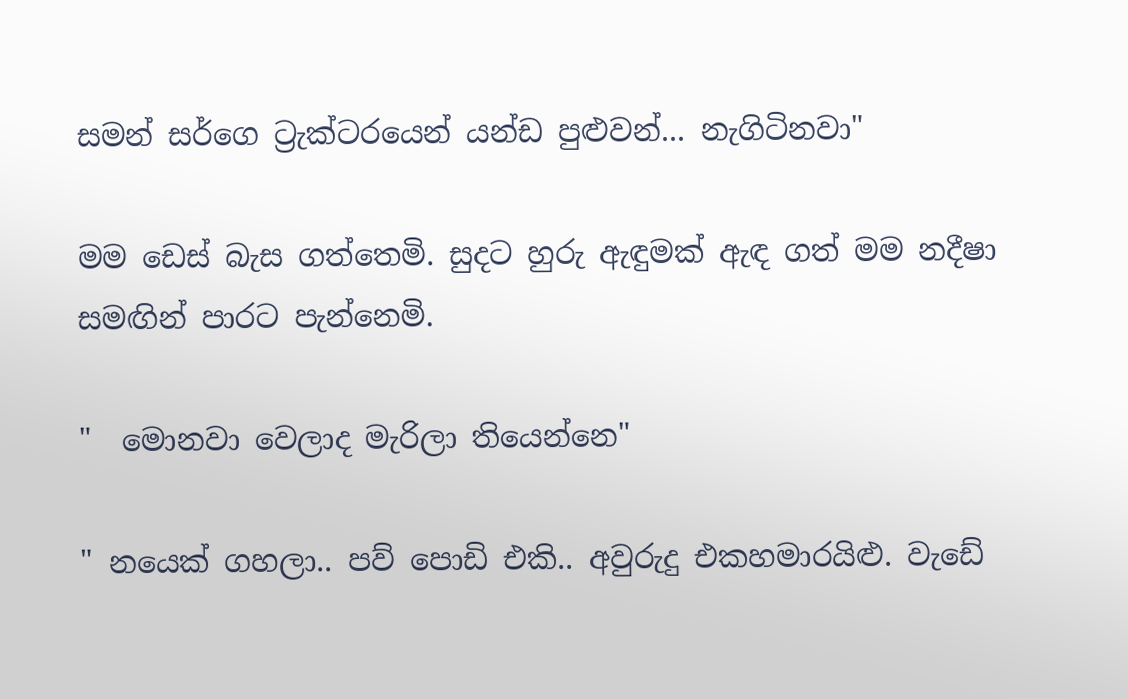සමන් සර්ගෙ ට්‍රැක්ටරයෙන් යන්ඩ පුළුවන්... නැගිටිනවා"

මම ඩෙස් බැස ගත්තෙමි. සුදට හුරු ඇඳුමක් ඇඳ ගත් මම නදීෂා සමඟින් පාරට පැන්නෙමි.

"  මොනවා වෙලාද මැරිලා තියෙන්නෙ"

" නයෙක් ගහලා.. පව් පොඩි එකි.. අවුරුදු එකහමාරයිළු. වැඩේ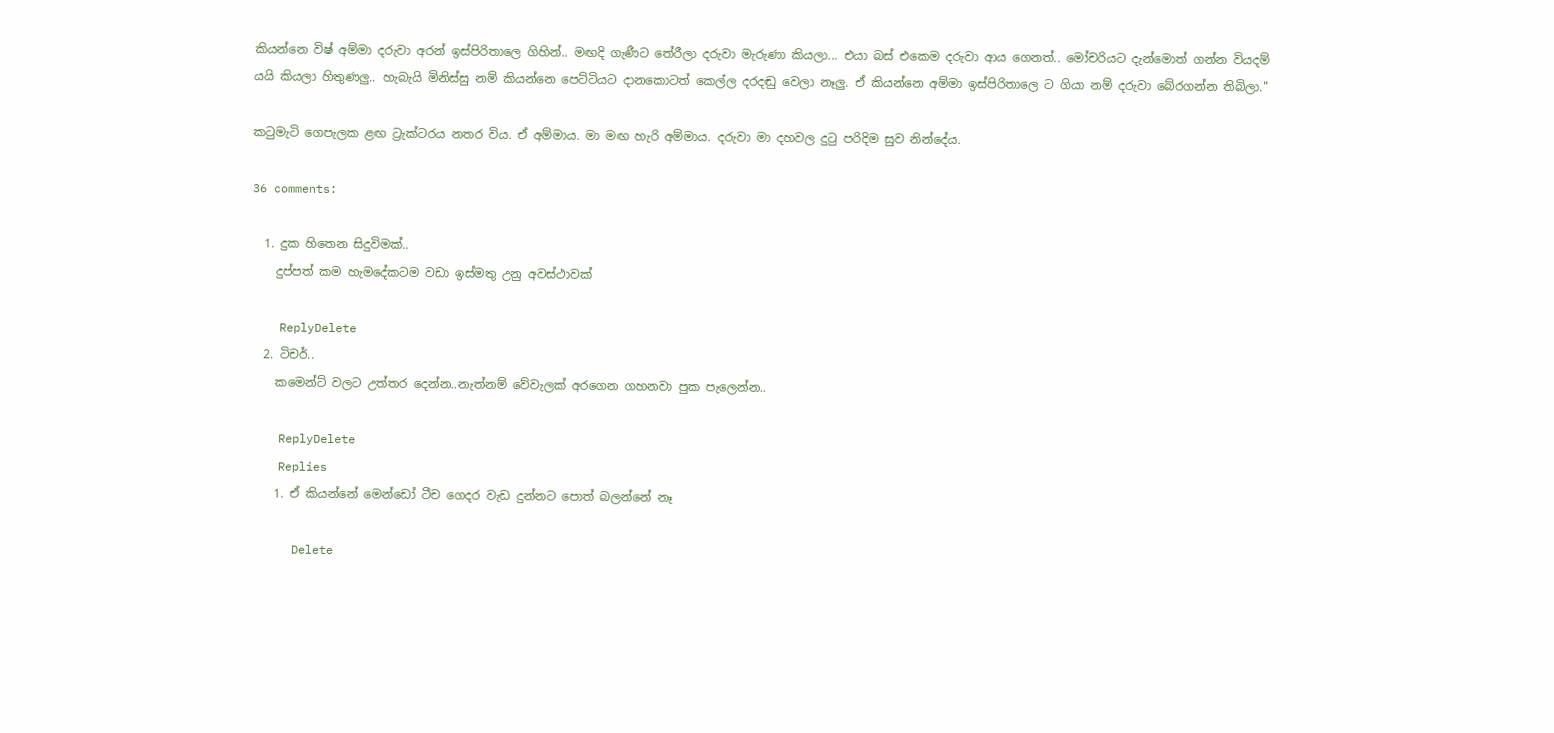කියන්නෙ විෂ් අම්මා දරුවා අරන් ඉස්පිරිතාලෙ ගිහින්.. මඟදි ගැණීට තේරීලා දරුවා මැරුණා කියලා... එයා බස් එකෙම දරුවා ආය ගෙනත්.. මෝචරිය‍ට දැන්මොත් ගන්න වියදම් යයි කියලා හිතුණලු.. හැබැයි මිනිස්සු නම් කියන්නෙ පෙට්ටියට දානකොටත් කෙල්ල දරදඬු වෙලා නෑලු. ඒ කියන්නෙ අම්මා ඉස්පිරිතාලෙ ට ගියා නම් දරුවා බේරගන්න තිබිලා."

කටුමැටි ගෙපැලක ළඟ ට්‍රැක්ටරය නතර විය. ඒ අම්මාය. මා මඟ හැරි අම්මාය. දරුවා මා දහවල දුටු පරිදිම සුව නින්දේය.

36 comments:

  1. දුක හිතෙන සිදුවිමක්..
    දුප්පත් කම හැමදේකටම වඩා ඉස්මතු උනු අවස්ථාවක්

    ReplyDelete
  2. ටිචර්..
    කමෙන්ට් වලට උත්තර දෙන්න..නැත්නම් වේවැලක් අරගෙන ගහනවා පුක පැලෙන්න..

    ReplyDelete
    Replies
    1. ඒ කියන්නේ මෙන්ඩෝ ටීච ගෙදර වැඩ දුන්නට පොත් බලන්නේ නෑ

      Delete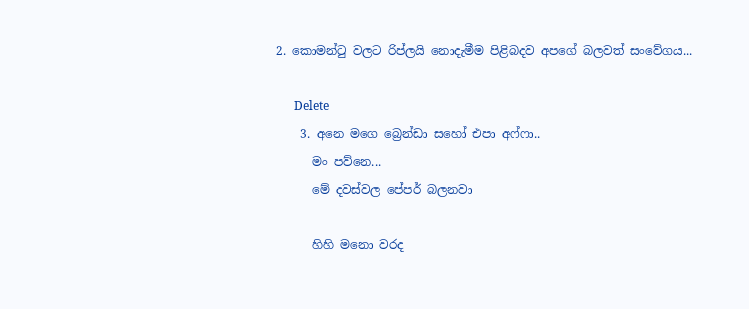2. කොමන්ටු වලට රිප්ලයි නොදැමීම පිළිබදව අපගේ බලවත් සංවේගය...

      Delete
    3. අනෙ මගෙ බ්‍රෙන්ඩා සහෝ එපා අෆ්ෆා..
      මං පව්නෙ...
      මේ දවස්වල පේපර් බලනවා

      හිහි මනො වරද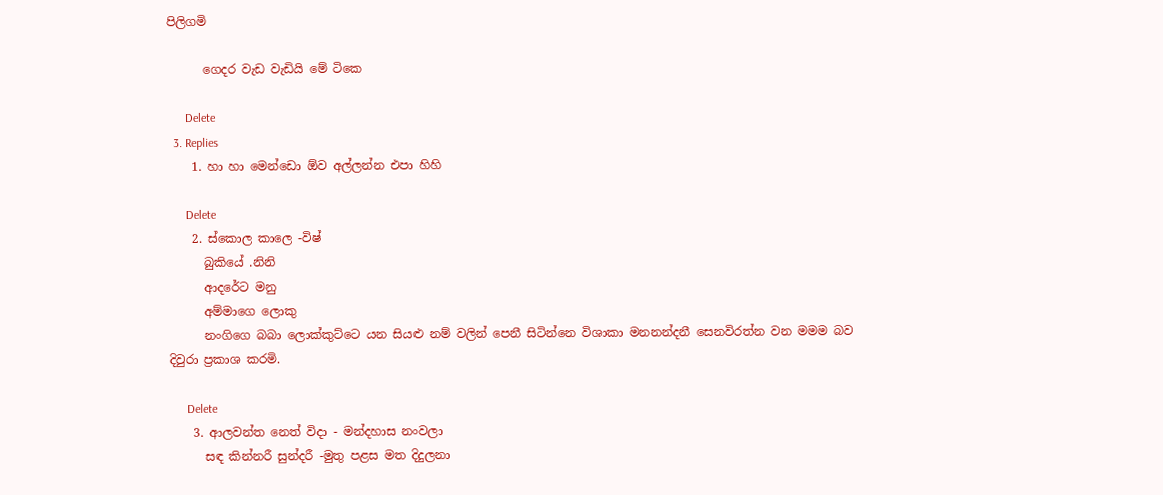පිලිගමි

      ගෙදර වැඩ වැඩියි මේ ටිකෙ

      Delete
  3. Replies
    1. හා හා මෙන්ඩො ඕව අල්ලන්න එපා හිහි

      Delete
    2. ස්කොල කාලෙ -විෂ්
      බුකියේ .නිනි
      ආදරේට මනු
      අම්මාගෙ ලොකු
      නංගිගෙ බබා ලොක්කුට්ට‍ෙ යන සියළු නම් වලින් පෙනී සිටින්නෙ විශාකා මනනන්දනී සෙනවිරත්න වන මමම බව දිවුරා ප්‍රකාශ කරමි.

      Delete
    3. ආලවන්ත නෙත් විදා - මන්දහාස නංවලා
      සඳ කින්නරී සුන්දරී -මුතු පළස මත දිදුලනා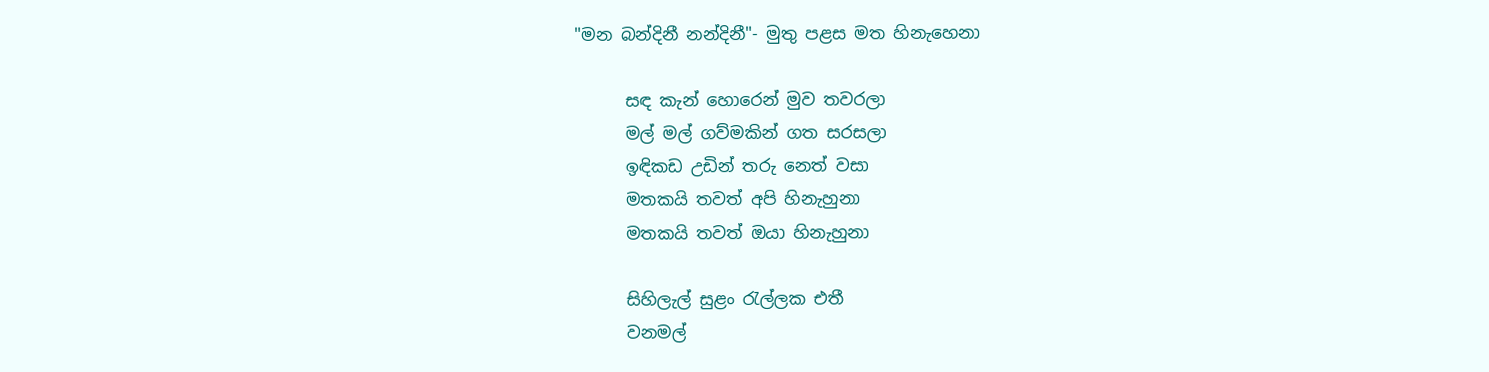"මන බන්දිනී නන්දිනී"- මුතු පළස මත හිනැහෙනා

      සඳ කැන් හොරෙන් මුව තවරලා
      මල් මල් ගව්මකින් ගත සරසලා
      ඉඳිකඩ උඩින් තරු නෙත් වසා
      මතකයි තවත් අපි හිනැහුනා
      මතකයි තවත් ඔයා හිනැහුනා

      සිහිලැල් සුළං රැල්ලක එතී
      වනමල්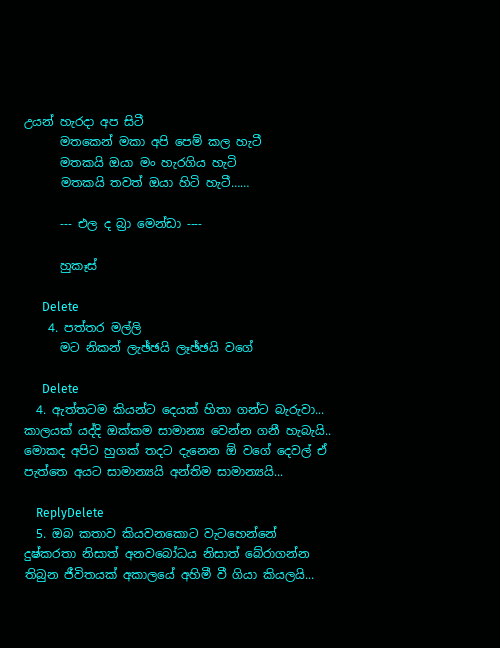උයන් හැරදා අප සිටී
      මතකෙන් මකා අපි පෙම් කල හැටී
      මතකයි ඔයා මං හැරගිය හැටි
      මතකයි තවත් ඔයා හිටි හැටී……

      --- එල ද බ්‍රා මෙන්ඩා ----

      හුකෑස්

      Delete
    4. පත්තර මල්ලි
      මට නිකන් ලැඡ්ඡයි ලෑඡ්ඡයි වගේ

      Delete
  4. ඇත්තටම කියන්ට දෙයක් හිතා ගන්ට බැරුවා... කාලයක් යද්දි ඔක්කම සාමාන්‍ය වෙන්න ගනී හැබැයි.. මොකද අපිට හුගක් තදට දැනෙන ඕ වගේ දෙවල් ඒ පැත්තෙ අයට සාමාන්‍යයි අන්තිම සාමාන්‍යයි...

    ReplyDelete
  5. ඔබ කතාව කියවනකොට වැටහෙන්නේ දුෂ්කරතා නිසාත් අනවබෝධය නිසාත් බේරාගන්න තිබුන ජීවිතයක් අකාලයේ අහිමී වී ගියා කියලයි...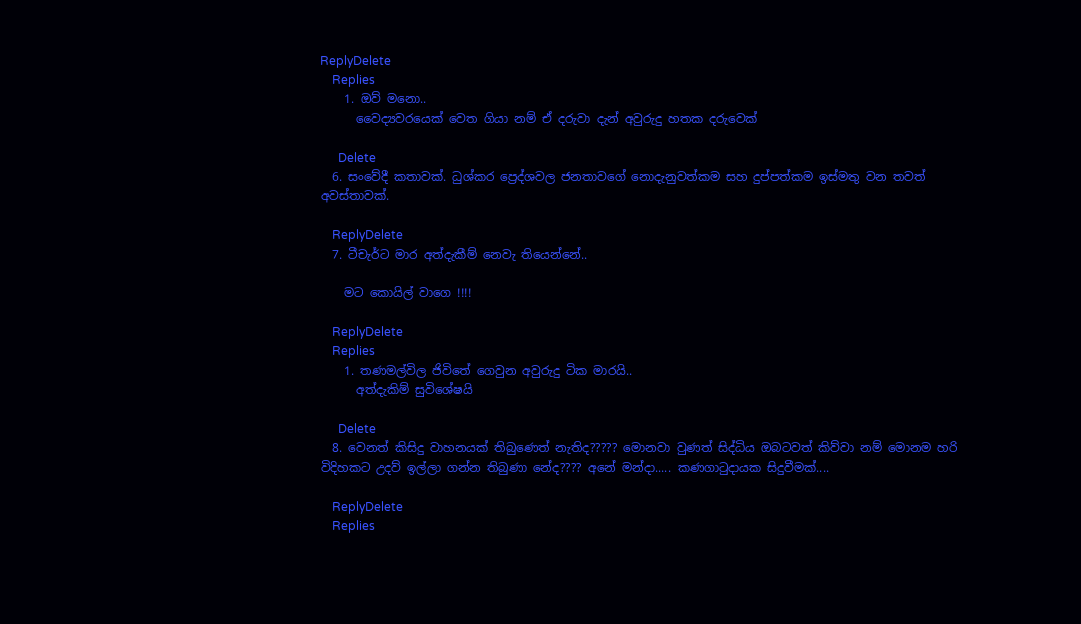ReplyDelete
    Replies
    1. ඔව් මනො..
      වෛද්‍යවරයෙක් වෙත ගියා නම් ඒ දරුවා දැන් අවුරුදු හතක දරුවෙක්

      Delete
  6. සංවේදී කතාවක්. ධුශ්කර ප්‍රෙද්ශවල ජනතාවගේ නොදැනුවත්කම සහ දුප්පත්කම ඉස්මතු වන තවත් අවස්තාවක්.

    ReplyDelete
  7. ටීචැර්ට මාර අත්දැකීම් නෙවැ තියෙන්නේ..

    මට කොයිල් වාගෙ !!!!

    ReplyDelete
    Replies
    1. තණමල්විල ජිවිතේ ගෙවුන අවුරුදු ටික මාරයි..
      අත්දැකිම් සුවිශේෂයි

      Delete
  8. වෙනත් කිසිදු වාහනයක් තිබුණෙත් නැතිද????? මොනවා වුණත් සිද්ධිය ඔබටවත් කිව්වා නම් මොනම හරි විදිහකට උදව් ඉල්ලා ගන්න තිබුණා නේද???? අනේ මන්දා..... කණගාටුදායක සිදුවීමක්....

    ReplyDelete
    Replies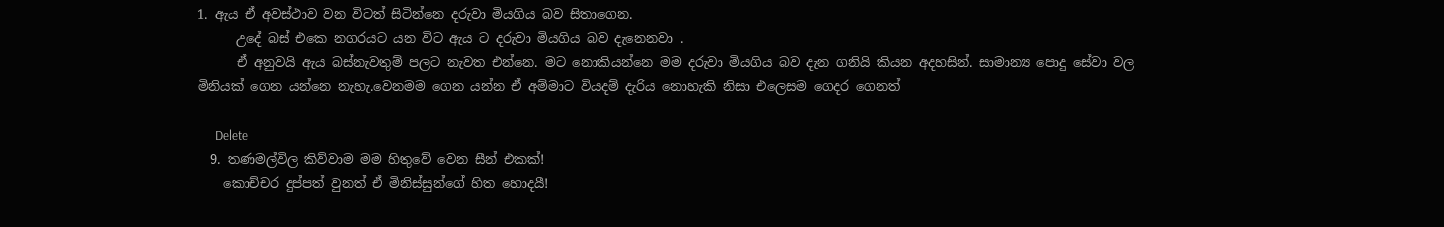1. ඇය ඒ අවස්ථාව වන විටත් සිටින්නෙ දරුවා මියගිය බව සිතාගෙන.
      උදේ බස් එකෙ නගරයට යන විට ඇය ට දරුවා මියගිය බව දැනෙනවා .
      ඒ අනුවයි ඇය බස්නැවතුම් පලට නැවත එන්නෙ. මට නොකියන්නෙ මම දරුවා මියගිය බව දැන ගනියි කියන අදහසින්. සාමාන්‍ය පොදු සේවා වල මිනියක් ගෙන යන්නෙ නැහැ.වෙනමම ගෙන යන්න ඒ අම්මාට වියදම් දැරිය නොහැකි නිසා එලෙසම ගෙදර ගෙනත්

      Delete
  9. තණමල්විල කිව්වාම මම හිතුවේ වෙන සීන් එකක්!
    කොච්චර දුප්පත් වුනත් ඒ මිනිස්සුන්ගේ හිත හොදයී!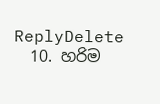ReplyDelete
  10. හරිම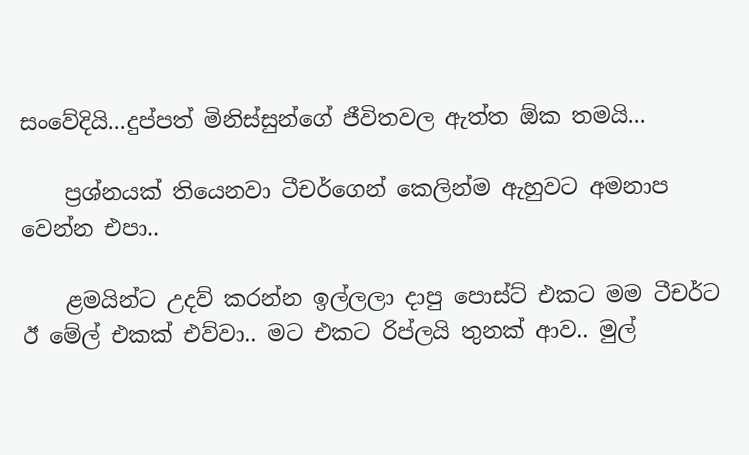සංවේදියි...දුප්පත් මිනිස්සුන්ගේ ජීවිතවල ඇත්ත ඕක තමයි...

    ප්‍රශ්නයක් තියෙනවා ටීචර්ගෙන් කෙලින්ම ඇහුවට අමනාප වෙන්න එපා..

    ළමයින්ට උදව් කරන්න ඉල්ලලා දාපු පොස්ට් එකට මම ටීචර්ට ඊ මේල් එකක් එව්වා.. මට එකට රිප්ලයි තුනක් ආව.. මුල්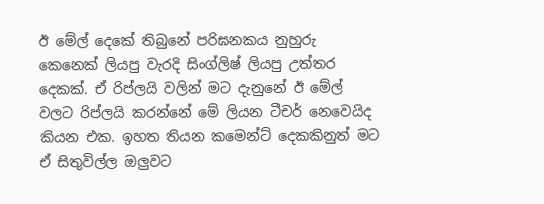ඊ මේල් දෙකේ තිබුනේ පරිඝනකය නුහුරු කෙනෙක් ලියපු වැරදි සිංග්ලිෂ් ලියපු උත්තර දෙකක්. ඒ රිප්ලයි වලින් මට දැනුනේ ඊ මේල් වලට රිප්ලයි කරන්නේ මේ ලියන ටීචර් නෙවෙයිද කියන එක. ඉහත තියන කමෙන්ට් දෙකකිනුත් මට ඒ සිතුවිල්ල ඔලුවට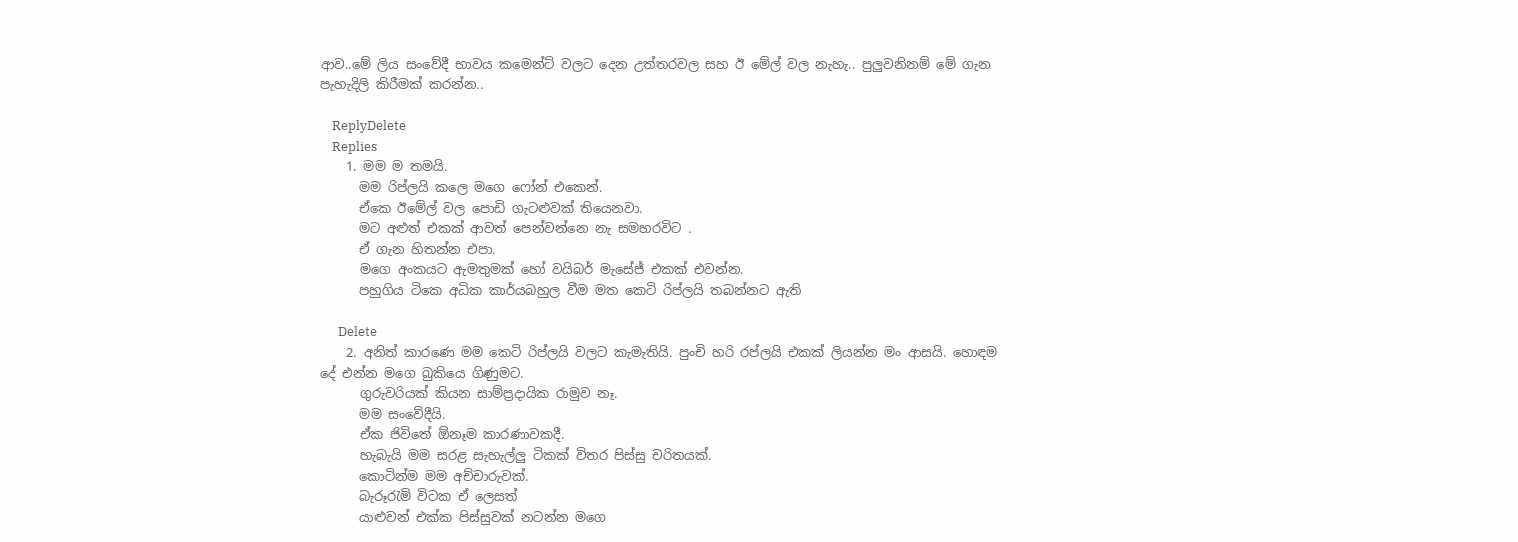ආව..මේ ලිය සංවේදී භාවය කමෙන්ට් වලට දෙන උත්තරවල සහ ඊ මේල් වල නැහැ.. පුලුවනිනම් මේ ගැන පැහැදිලි කිරීමක් කරන්න..

    ReplyDelete
    Replies
    1. මම ම තමයි.
      මම රිප්ලයි කලෙ මගෙ ෆෝන් එකෙන්.
      ඒකෙ ඊමේල් වල පොඩි ගැටළුවක් තියෙනවා.
      මට අළුත් එකක් ආවත් පෙන්වන්නෙ නැ සමහරවිට .
      ඒ ගැන හිතන්න එපා.
      මගෙ අංකයට ඇමතුමක් හෝ වයිබර් මැසේජ් එකක් එවන්න.
      පහුගිය ටිකෙ අධික කාර්යබහුල වීම මත කෙටි රිප්ලයි තබන්නට ඇති

      Delete
    2. අනිත් කාරණෙ මම කෙටි රිප්ලයි වලට කැමැතියි. පුංචි හරි රප්ලයි එකක් ලියන්න මං ආසයි. හොඳම දේ එන්න මගෙ බුකියෙ ගිණුමට.
      ගුරුවරියක් කියන සාම්ප්‍රදායික රාමුව නෑ.
      මම සංවේදීයි.
      ඒක ජිවිතේ ඕනෑම කාරණාවකදී.
      හැබැයි මම සරළ සැහැල්ලු ටිකක් විතර පිස්සු චරිතයක්.
      කොටින්ම මම අච්චාරුවක්.
      බැරූරැමි විටක ඒ ලෙසත්
      යාළුවන් එක්ක පිස්සුවක් නටන්න මගෙ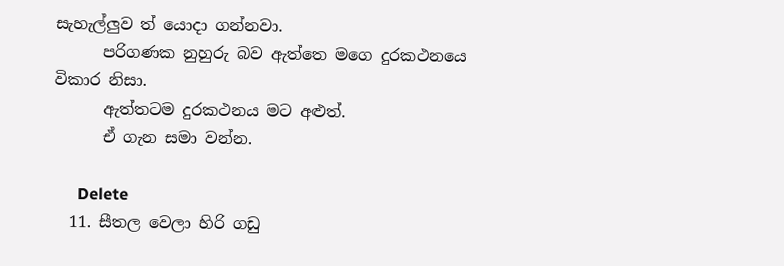සැහැල්ලුව ත් යොදා ගන්නවා.
      පරිගණක නුහුරු බව ඇත්තෙ මගෙ දුරකථනයෙ විකාර නිසා.
      ඇත්තටම දුරකථනය මට අළුත්.
      ඒ ගැන සමා වන්න.

      Delete
  11. සීතල වෙලා හිරි ගඩු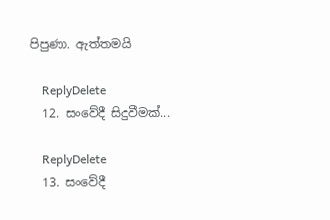පිපුණා. ඇත්තමයි

    ReplyDelete
  12. සංවේදී සිදුවීමක්...

    ReplyDelete
  13. සංවේදී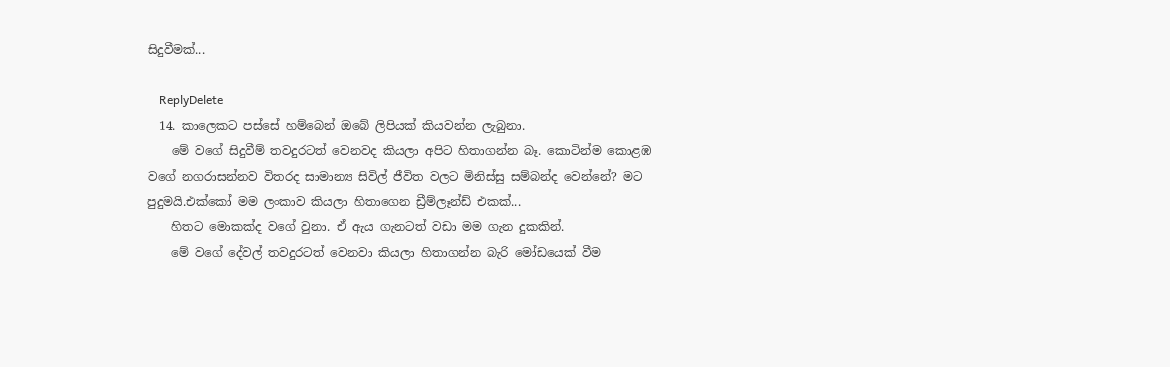සිදුවීමක්...

    ReplyDelete
  14. කාලෙකට පස්සේ හම්බෙන් ඔබේ ලිපියක් කියවන්න ලැබුනා.
    මේ වගේ සිදුවීම් තවදුරටත් වෙනවද කියලා අපිට හිතාගන්න බෑ. කොටින්ම කොළඹ වගේ නගරාසන්නව විතරද සාමාන්‍ය සිවිල් ජීවිත වලට මිනිස්සු සම්බන්ද වෙන්නේ? මට පුදුමයි.එක්කෝ මම ලංකාව කියලා හිතාගෙන ඩ්‍රීම්ලෑන්ඩ් එකක්...
    හිතට මොකක්ද වගේ වුනා. ඒ ඇය ගැනටත් වඩා මම ගැන දුකකින්.
    මේ වගේ දේවල් තවදුරටත් වෙනවා කියලා හිතාගන්න බැරි මෝඩයෙක් වීම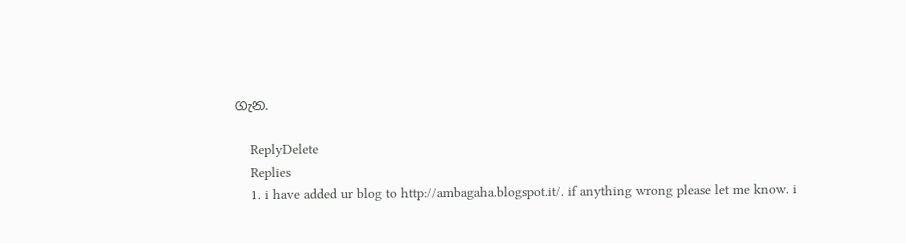ගැන.

    ReplyDelete
    Replies
    1. i have added ur blog to http://ambagaha.blogspot.it/. if anything wrong please let me know. i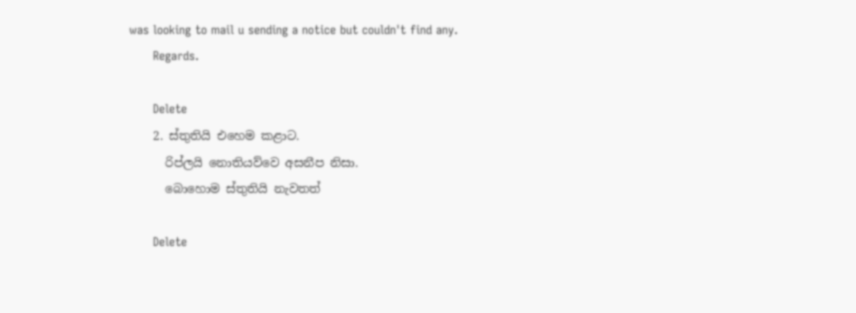was looking to mail u sending a notice but couldn't find any.
      Regards.

      Delete
    2. ස්තුතියි එහෙම කළාට.
      රිප්ලයි නොතියව්වෙ අසනීප නිසා.
      බොහොම ස්තුතියි නැවතත්

      Delete